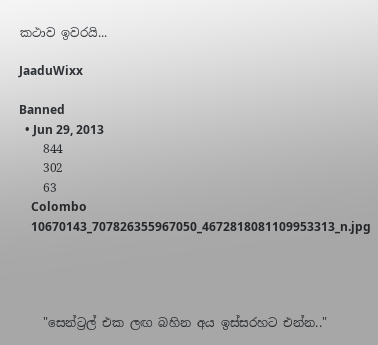කථාව ඉවරයි...

JaaduWixx

Banned
  • Jun 29, 2013
    844
    302
    63
    Colombo
    10670143_707826355967050_4672818081109953313_n.jpg




    "සෙන්ට්‍රල් එක ලඟ බහින අය ඉස්සරහට එන්න.."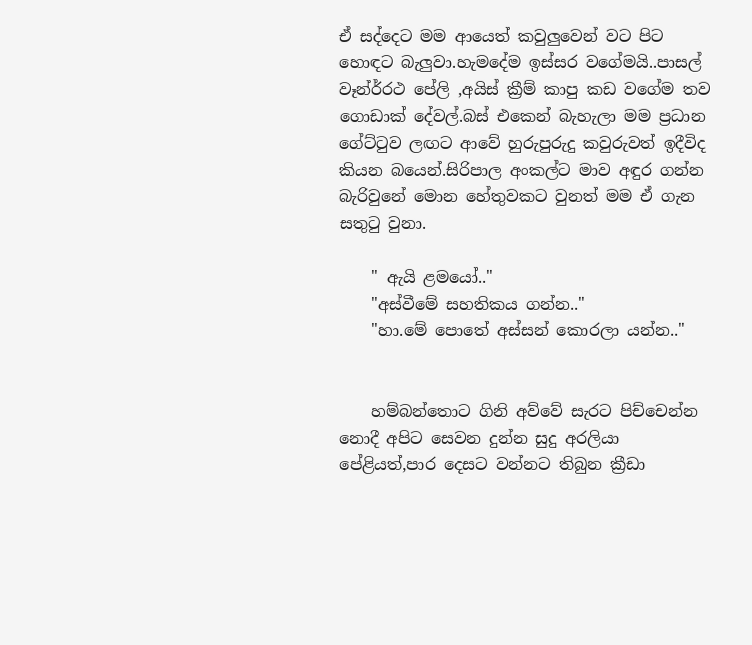ඒ සද්දෙට මම ආයෙත් කවුලුවෙන් වට පිට හොඳට බැලුවා.හැමදේම ඉස්සර වගේමයි..පාසල් වෑන්ර්රථ පේලි ,අයිස් ක්‍රීම් කාපු කඩ වගේම තව ගොඩාක් දේවල්.බස් එකෙන් බැහැලා මම ප්‍රධාන ගේට්ටුව ලඟට ආවේ හුරුපුරුදු කවුරුවත් ඉදීවිද කියන බයෙන්.සිරිපාල අංකල්ට මාව අඳුර ගන්න බැරිවුනේ මොන හේතුවකට වුනත් මම ඒ ගැන සතුටු වුනා.

    " ඇයි ළමයෝ.."
    "අස්වීමේ සහතිකය ගන්න.."
    "හා.මේ පොතේ අස්සන් කොරලා යන්න.."


    හම්බන්තොට ගිනි අව්වේ සැරට පිච්චෙන්න නොදී අපිට සෙවන දුන්න සුදු අරලියා පේළියත්,පාර දෙසට වන්නට තිබුන ක්‍රීඩා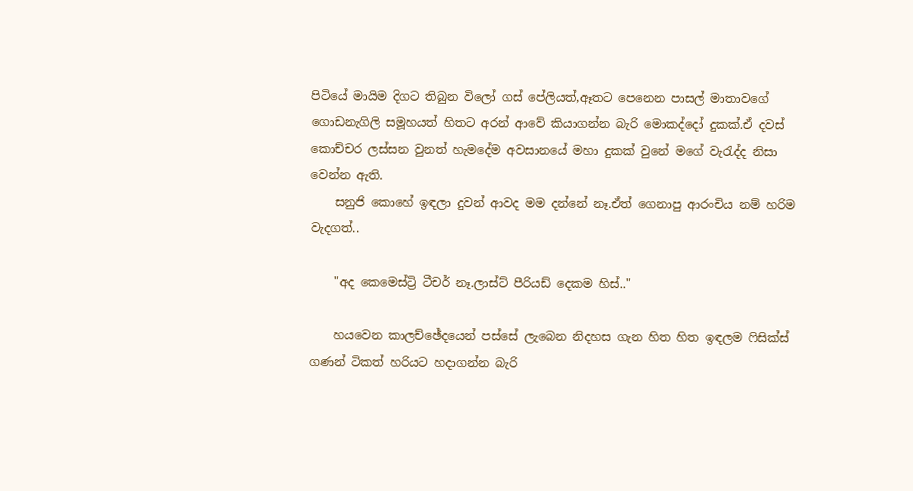පිටියේ මායිම දිගට තිබුන විලෝ ගස් පේලියත්,ඈතට පෙනෙන පාසල් මාතාවගේ ගොඩනැගිලි සමූහයත් හිතට අරන් ආවේ කියාගන්න බැරි මොකද්දෝ දුකක්.ඒ දවස් කොච්චර ලස්සන වුනත් හැමදේම අවසානයේ මහා දුකක් වුනේ මගේ වැරැද්ද නිසා වෙන්න ඇති.
    සනුජි කොහේ ඉඳලා දුවන් ආවද මම දන්නේ නෑ.ඒත් ගෙනාපු ආරංචිය නම් හරිම වැදගත්..

    "අද කෙමෙස්ට්‍රි ටීචර් නෑ.ලාස්ට් පීරියඩ් දෙකම හිස්.."

    හයවෙන කාලච්ඡේදයෙන් පස්සේ ලැබෙන නිදහස ගැන හිත හිත ඉඳලම ෆිසික්ස් ගණන් ටිකත් හරියට හදාගන්න බැරි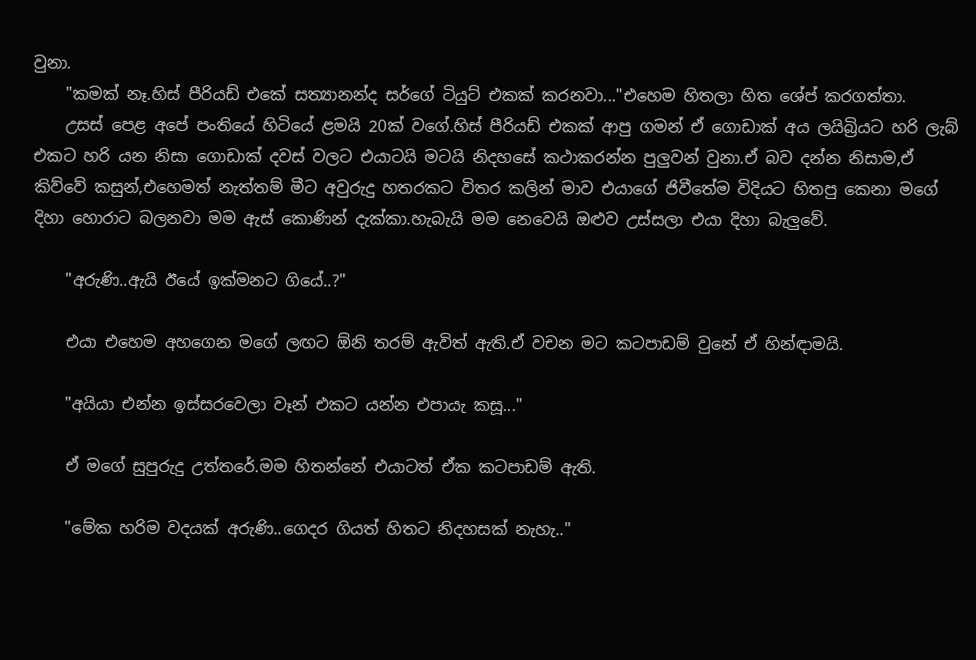වුනා.
    "කමක් නෑ.හිස් පීරියඩ් එකේ සත්‍යානන්ද සර්ගේ ටියුට් එකක් කරනවා..."එහෙම හිතලා හිත ශේප් කරගත්තා.
    උසස් පෙළ අපේ පංතියේ හිටියේ ළමයි 20ක් වගේ.හිස් පීරියඩ් එකක් ආපු ගමන් ඒ ගොඩාක් අය ලයිබ්‍රියට හරි ලැබ් එකට හරි යන නිසා ගොඩාක් දවස් වලට එයාටයි මටයි නිදහසේ කථාකරන්න පුලුවන් වුනා.ඒ බව දන්න නිසාම,ඒ කිව්වේ කසුන්,එහෙමත් නැත්තම් මීට අවුරුදු හතරකට විතර කලින් මාව එයාගේ ජිවීතේම විදියට හිතපු කෙනා මගේ දිහා හොරාට බලනවා මම ඇස් කොණින් දැක්කා.හැබැයි මම නෙවෙයි ඔළුව උස්සලා එයා දිහා බැලුවේ.

    "අරුණි..ඇයි ඊයේ ඉක්මනට ගියේ..?"

    එයා එහෙම අහගෙන මගේ ලඟට ඕනි තරම් ඇවිත් ඇති.ඒ වචන මට කටපාඩම් වුනේ ඒ හින්ඳාමයි.

    "අයියා එන්න ඉස්සරවෙලා වෑන් එකට යන්න එපායැ කසූ..."

    ඒ මගේ සුපුරුදු උත්තරේ.මම හිතන්නේ එයාටත් ඒක කටපාඩම් ඇති.

    "මේක හරිම වදයක් අරුණි..ගෙදර ගියත් හිතට නිදහසක් නැහැ.."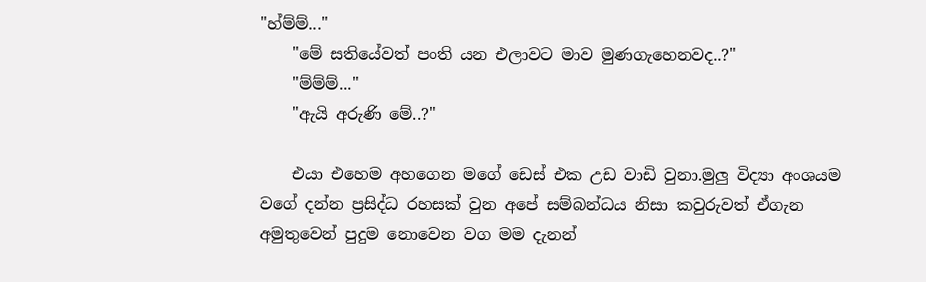"හ්ම්ම්..."
    "මේ සතියේවත් පංති යන එලාවට මාව මුණගැහෙනවද..?"
    "ම්ම්ම්..."
    "ඇයි අරුණි මේ..?"

    එයා එහෙම අහගෙන මගේ ඩෙස් එක උඩ වාඩි වුනා.මුලු විද්‍යා අංශයම වගේ දන්න ප්‍රසිද්ධ රහසක් වුන අපේ සම්බන්ධය නිසා කවුරුවත් ඒගැන අමුතුවෙන් පුදුම නොවෙන වග මම දැනන්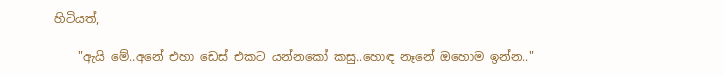හිටියත්,

    "ඇයි මේ..අනේ එහා ඩෙස් එකට යන්නකෝ කසු..හොඳ නෑනේ ඔහොම ඉන්න.."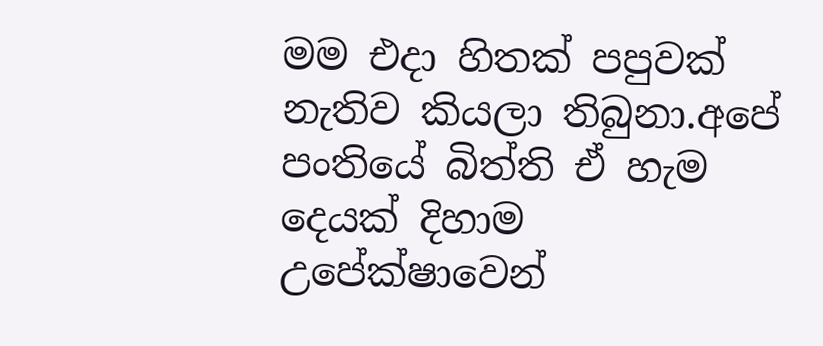මම එදා හිතක් පපුවක් නැතිව කියලා තිබුනා.අපේ පංතියේ බිත්ති ඒ හැම දෙයක් දිහාම උපේක්ෂාවෙන්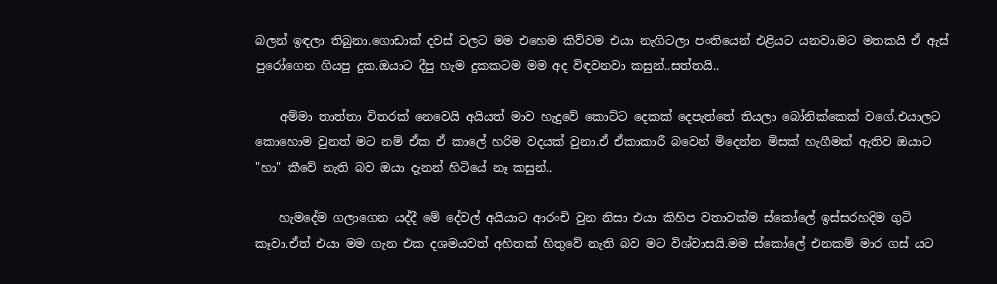බලන් ඉඳලා තිබුනා.ගොඩාක් දවස් වලට මම එහෙම කිව්වම එයා නැගිටලා පංතියෙන් එළියට යනවා.මට මතකයි ඒ ඇස් පුරෝගෙන ගියපු දුක.ඔයාට දීපු හැම දුකකටම මම අද විඳවනවා කසුන්..සත්තයි..

    අම්මා තාත්තා විතරක් නෙවෙයි අයියත් මාව හැදුවේ කොට්ට දෙකක් දෙපැත්තේ තියලා බෝනික්කෙක් වගේ.එයාලට කොහොම වුනත් මට නම් ඒක ඒ කාලේ හරිම වදයක් වුනා.ඒ ඒකාකාරී බවෙන් මිදෙන්න මිසක් හැගීමක් ඇතිව ඔයාට "හා" කීවේ නැති බව ඔයා දැනන් හිටියේ නෑ කසුන්..

    හැමදේම ගලාගෙන යද්දී මේ දේවල් අයියාට ආරංචි වුන නිසා එයා කිහිප වතාවක්ම ස්කෝලේ ඉස්සරහදිම ගුටි කෑවා.ඒත් එයා මම ගැන එක දශමයවත් අහිතක් හිතුවේ නැති බව මට විශ්වාසයි.මම ස්කෝලේ එනකම් මාර ගස් යට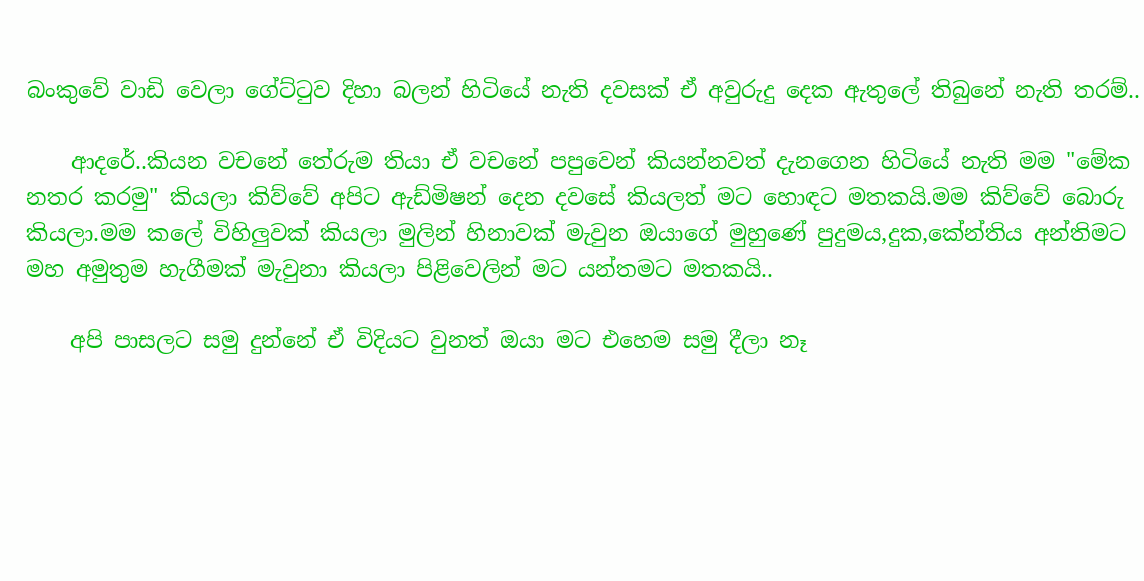බංකුවේ වාඩි වෙලා ගේට්ටුව දිහා බලන් හිටියේ නැති දවසක් ඒ අවුරුදු දෙක ඇතුලේ තිබුනේ නැති තරම්..

    ආදරේ..කියන වචනේ තේරුම තියා ඒ වචනේ පපුවෙන් කියන්නවත් දැනගෙන හිටියේ නැති මම "මේක නතර කරමු" කියලා කිව්වේ අපිට ඇඩ්මිෂන් දෙන දවසේ කියලත් මට හොඳට මතකයි.මම කිව්වේ බොරු කියලා.මම කලේ විහිලුවක් කියලා මුලින් හිනාවක් මැවුන ඔයාගේ මුහුණේ පුදුමය,දුක,කේන්තිය අන්තිමට මහ අමුතුම හැගීමක් මැවුනා කියලා පිළිවෙලින් මට යන්තමට මතකයි..

    අපි පාසලට සමු දුන්නේ ඒ විදියට වුනත් ඔයා මට එහෙම සමු දීලා නෑ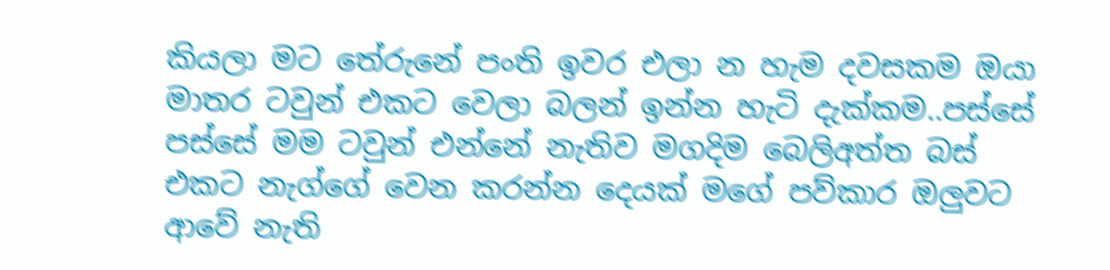කියලා මට තේරුනේ පංති ඉවර එලා න හැම දවසකම ඔයා මාතර ටවුන් එකට වෙලා බලන් ඉන්න හැටි දැක්කම..පස්සේ පස්සේ මම ටවුන් එන්නේ නැතිව මගදිම බෙලිඅත්ත බස් එකට නැග්ගේ වෙන කරන්න දෙයක් මගේ පව්කාර ඔලුවට ආවේ නැති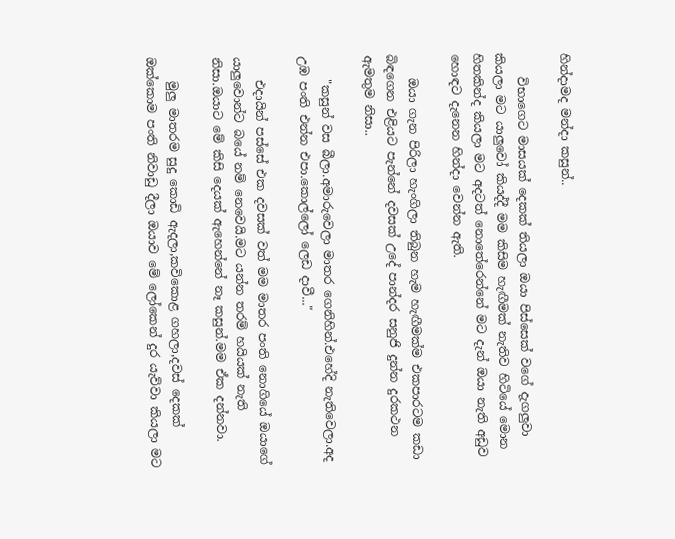හින්දාමද මන්දා කසුන්..

    විභාගෙට මාසයක් දෙකක් තියලා ඔයා පිස්සෙක් වගේ දැගලුවා කියලා මට යාලුවෝ කියද්දී මම කිසිම හැඟීමක් නැතිව හිටියේ මොන හිතකින්ද කියලා මට අදටත් නොතේරෙන්නේ මට දැන් ඔයා නැති අඩුව හොඳට දැනෙන හින්දා වෙන්න ඇති.

    ඔයා ගැන පිරිලා හැංගිලා තිබුන හැම හැඟීමක්ම එකපාරටම කඩා බිඳගෙන එළියට පැන්නේ දවසක් උදේ පාන්දර සනුජි දුන්න දුරකථන ඇමතුම නිසා..

    "කසුන් වස බීලා.අමාරුවෙලා මාතර ගෙනිහින්.එහේදි නැතිවෙලා.අද උඹ පංති එන්න එපා.කොල්ලෝ ලෙඩ දාවී..."

    එදායින් පස්සේ එක දවසක් වත් මම මාතර පංති නොගියේ ඔයාගේ යාලුවොන්ට බයේ නම් නෙවෙයි.මට යන්න තරම් හයියක් නැති නිසා.ඔයාට මේ කිසි දෙයක් ඇහෙන්නේ නෑ කසුන්.මම ඒක දන්නවා.

    මුලු මාතරම සුදු කොඩි ඇදලා,කවිකොළ ගහලා,දවස් දෙකක් ඔක්කොම පංති නිවාඩු දීලා ඔයාව මේ ලෝකෙන් දුර යැව්වා කියලා මට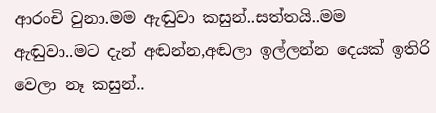ආරංචි වුනා.මම ඇඬුවා කසුන්..සත්තයි..මම ඇඬුවා..මට දැන් අඬන්න,අඬලා ඉල්ලන්න දෙයක් ඉතිරි වෙලා නෑ කසුන්..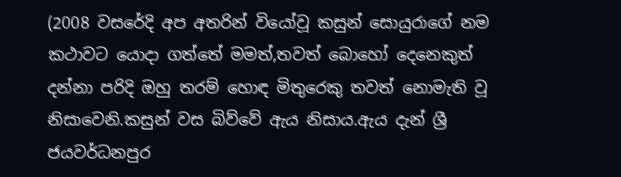(2008 වසරේදි අප අතරින් වියෝවූ කසුන් සොයුරාගේ නම කථාවට යොදා ගත්තේ මමත්,තවත් බොහෝ දෙනෙකුත් දන්නා පරිදි ඔහු තරම් හොඳ මිතුරෙකු තවත් නොමැති වූ නිසාවෙනි.කසුන් වස බිව්වේ ඇය නිසාය.ඇය දැන් ශ්‍රී ජයවර්ධනපුර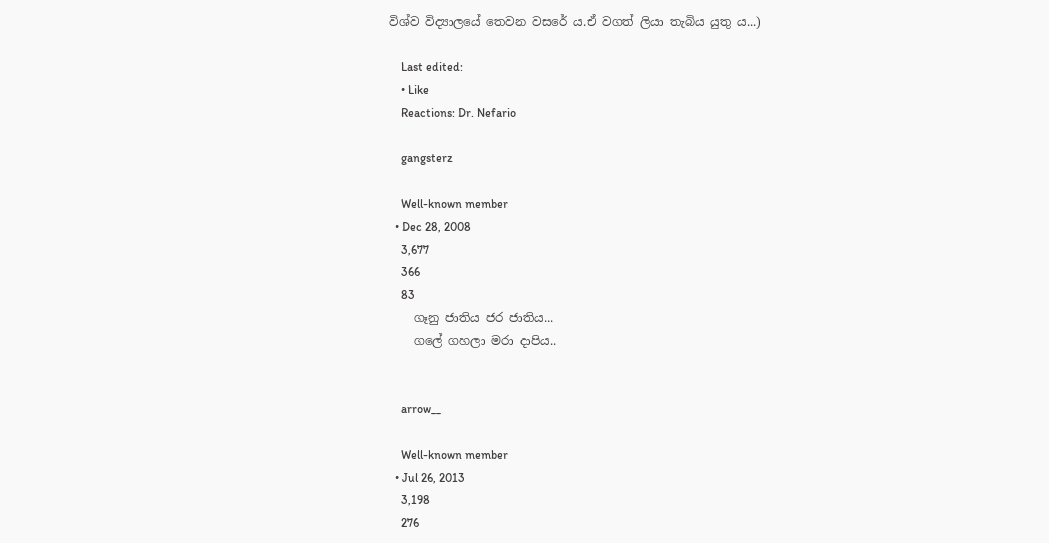විශ්ව විද්‍යාලයේ තෙවන වසරේ ය.ඒ වගත් ලියා තැබිය යුතු ය...)

    Last edited:
    • Like
    Reactions: Dr. Nefario

    gangsterz

    Well-known member
  • Dec 28, 2008
    3,677
    366
    83
    ගෑනු ජාතිය ජර ජාතිය...
    ගලේ ගහලා මරා දාපිය..


    arrow__

    Well-known member
  • Jul 26, 2013
    3,198
    276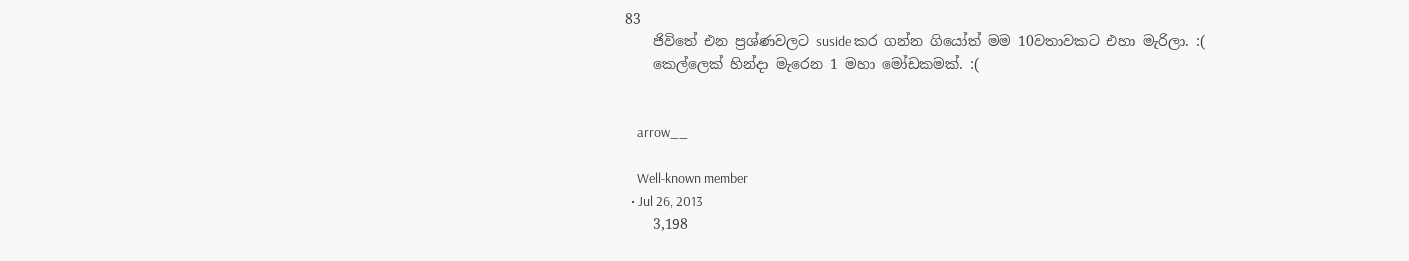83
    ජිවිතේ එන ප්‍රශ්ණවලට suside කර ගන්න ගියෝත් මම 10වතාවකට එහා මැරිලා. :(
    කෙල්ලෙක් හින්දා මැරෙන 1 මහා මෝඩකමක්. :(


    arrow__

    Well-known member
  • Jul 26, 2013
    3,198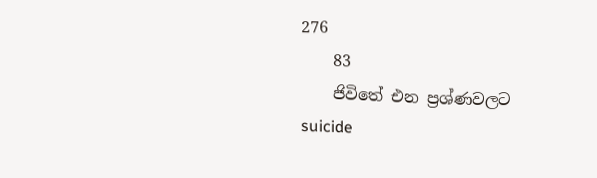276
    83
    ජිවිතේ එන ප්‍රශ්ණවලට suicide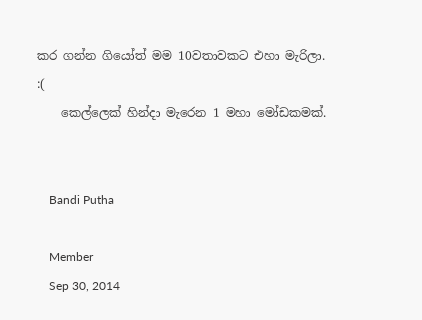කර ගන්න ගියෝත් මම 10වතාවකට එහා මැරිලා. :(
    කෙල්ලෙක් හින්දා මැරෙන 1 මහා මෝඩකමක්.


    Bandi Putha

    Member
    Sep 30, 2014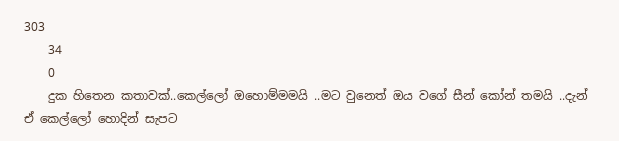303
    34
    0
    දුක හිතෙන කතාවක්..කෙල්ලෝ ඔහොම්මමයි ..මට වුනෙත් ඔය වගේ සීන් කෝන් තමයි ..දැන් ඒ කෙල්ලෝ හොදින් සැපට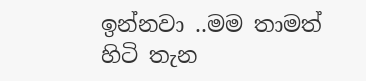ඉන්නවා ..මම තාමත් හිටි තැන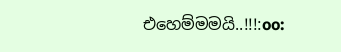එහෙම්මමයි..!!!:oo: